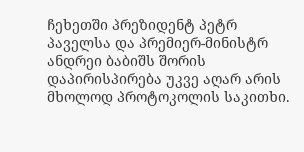ჩეხეთში პრეზიდენტ პეტრ პაველსა და პრემიერ-მინისტრ ანდრეი ბაბიშს შორის დაპირისპირება უკვე აღარ არის მხოლოდ პროტოკოლის საკითხი.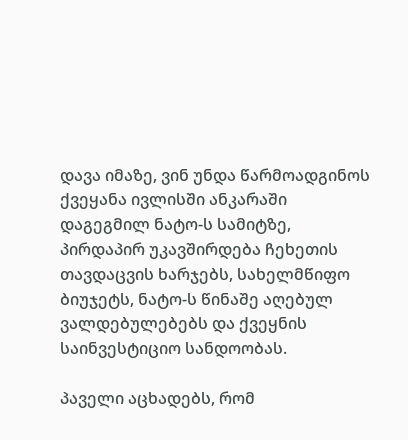დავა იმაზე, ვინ უნდა წარმოადგინოს ქვეყანა ივლისში ანკარაში დაგეგმილ ნატო-ს სამიტზე, პირდაპირ უკავშირდება ჩეხეთის თავდაცვის ხარჯებს, სახელმწიფო ბიუჯეტს, ნატო-ს წინაშე აღებულ ვალდებულებებს და ქვეყნის საინვესტიციო სანდოობას.

პაველი აცხადებს, რომ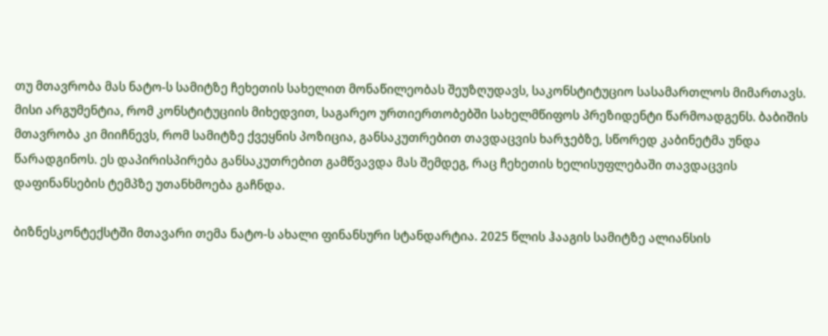თუ მთავრობა მას ნატო-ს სამიტზე ჩეხეთის სახელით მონაწილეობას შეუზღუდავს, საკონსტიტუციო სასამართლოს მიმართავს. მისი არგუმენტია, რომ კონსტიტუციის მიხედვით, საგარეო ურთიერთობებში სახელმწიფოს პრეზიდენტი წარმოადგენს. ბაბიშის მთავრობა კი მიიჩნევს, რომ სამიტზე ქვეყნის პოზიცია, განსაკუთრებით თავდაცვის ხარჯებზე, სწორედ კაბინეტმა უნდა წარადგინოს. ეს დაპირისპირება განსაკუთრებით გამწვავდა მას შემდეგ, რაც ჩეხეთის ხელისუფლებაში თავდაცვის დაფინანსების ტემპზე უთანხმოება გაჩნდა.

ბიზნესკონტექსტში მთავარი თემა ნატო-ს ახალი ფინანსური სტანდარტია. 2025 წლის ჰააგის სამიტზე ალიანსის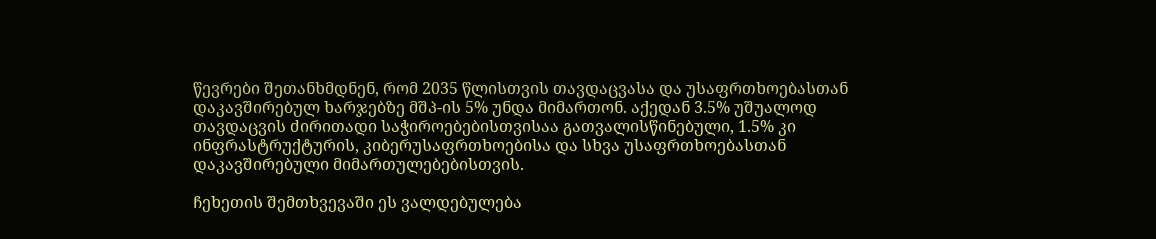წევრები შეთანხმდნენ, რომ 2035 წლისთვის თავდაცვასა და უსაფრთხოებასთან დაკავშირებულ ხარჯებზე მშპ-ის 5% უნდა მიმართონ. აქედან 3.5% უშუალოდ თავდაცვის ძირითადი საჭიროებებისთვისაა გათვალისწინებული, 1.5% კი ინფრასტრუქტურის, კიბერუსაფრთხოებისა და სხვა უსაფრთხოებასთან დაკავშირებული მიმართულებებისთვის.

ჩეხეთის შემთხვევაში ეს ვალდებულება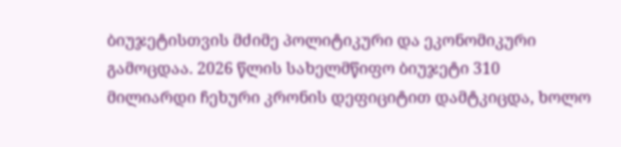ბიუჯეტისთვის მძიმე პოლიტიკური და ეკონომიკური გამოცდაა. 2026 წლის სახელმწიფო ბიუჯეტი 310 მილიარდი ჩეხური კრონის დეფიციტით დამტკიცდა, ხოლო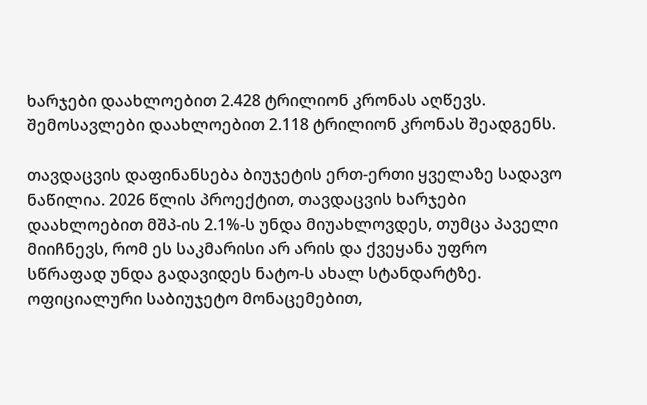ხარჯები დაახლოებით 2.428 ტრილიონ კრონას აღწევს. შემოსავლები დაახლოებით 2.118 ტრილიონ კრონას შეადგენს.

თავდაცვის დაფინანსება ბიუჯეტის ერთ-ერთი ყველაზე სადავო ნაწილია. 2026 წლის პროექტით, თავდაცვის ხარჯები დაახლოებით მშპ-ის 2.1%-ს უნდა მიუახლოვდეს, თუმცა პაველი მიიჩნევს, რომ ეს საკმარისი არ არის და ქვეყანა უფრო სწრაფად უნდა გადავიდეს ნატო-ს ახალ სტანდარტზე. ოფიციალური საბიუჯეტო მონაცემებით,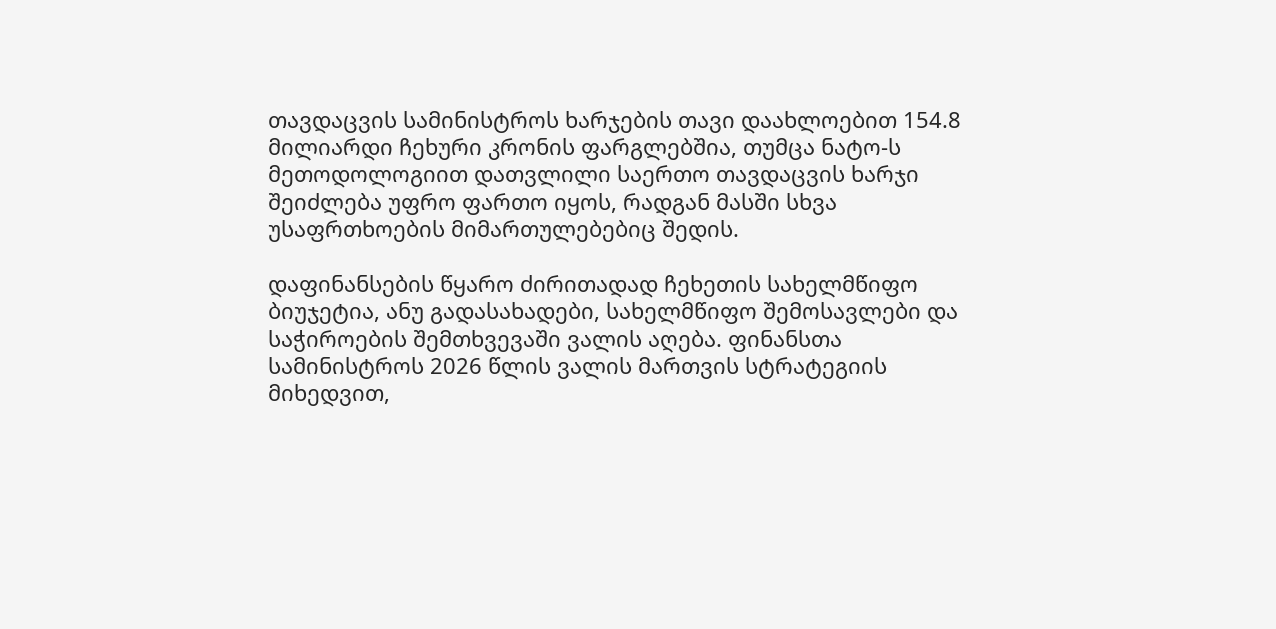თავდაცვის სამინისტროს ხარჯების თავი დაახლოებით 154.8 მილიარდი ჩეხური კრონის ფარგლებშია, თუმცა ნატო-ს მეთოდოლოგიით დათვლილი საერთო თავდაცვის ხარჯი შეიძლება უფრო ფართო იყოს, რადგან მასში სხვა უსაფრთხოების მიმართულებებიც შედის.

დაფინანსების წყარო ძირითადად ჩეხეთის სახელმწიფო ბიუჯეტია, ანუ გადასახადები, სახელმწიფო შემოსავლები და საჭიროების შემთხვევაში ვალის აღება. ფინანსთა სამინისტროს 2026 წლის ვალის მართვის სტრატეგიის მიხედვით,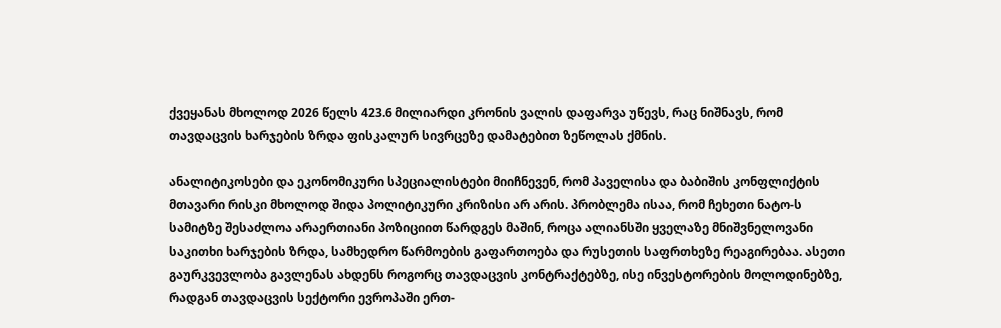ქვეყანას მხოლოდ 2026 წელს 423.6 მილიარდი კრონის ვალის დაფარვა უწევს, რაც ნიშნავს, რომ თავდაცვის ხარჯების ზრდა ფისკალურ სივრცეზე დამატებით ზეწოლას ქმნის.

ანალიტიკოსები და ეკონომიკური სპეციალისტები მიიჩნევენ, რომ პაველისა და ბაბიშის კონფლიქტის მთავარი რისკი მხოლოდ შიდა პოლიტიკური კრიზისი არ არის. პრობლემა ისაა, რომ ჩეხეთი ნატო-ს სამიტზე შესაძლოა არაერთიანი პოზიციით წარდგეს მაშინ, როცა ალიანსში ყველაზე მნიშვნელოვანი საკითხი ხარჯების ზრდა, სამხედრო წარმოების გაფართოება და რუსეთის საფრთხეზე რეაგირებაა. ასეთი გაურკვევლობა გავლენას ახდენს როგორც თავდაცვის კონტრაქტებზე, ისე ინვესტორების მოლოდინებზე, რადგან თავდაცვის სექტორი ევროპაში ერთ-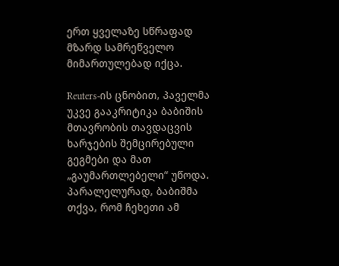ერთ ყველაზე სწრაფად მზარდ სამრეწველო მიმართულებად იქცა.

Reuters-ის ცნობით, პაველმა უკვე გააკრიტიკა ბაბიშის მთავრობის თავდაცვის ხარჯების შემცირებული გეგმები და მათ „გაუმართლებელი“ უწოდა. პარალელურად, ბაბიშმა თქვა, რომ ჩეხეთი ამ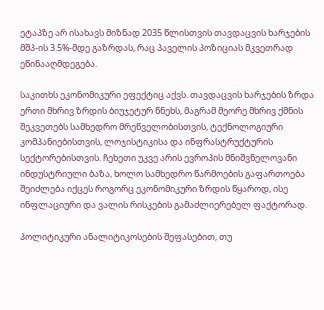ეტაპზე არ ისახავს მიზნად 2035 წლისთვის თავდაცვის ხარჯების მშპ-ის 3.5%-მდე გაზრდას, რაც პაველის პოზიციას მკვეთრად ეწინააღმდეგება.

საკითხს ეკონომიკური ეფექტიც აქვს. თავდაცვის ხარჯების ზრდა ერთი მხრივ ზრდის ბიუჯეტურ წნეხს, მაგრამ მეორე მხრივ ქმნის შეკვეთებს სამხედრო მრეწველობისთვის, ტექნოლოგიური კომპანიებისთვის, ლოჯისტიკისა და ინფრასტრუქტურის სექტორებისთვის. ჩეხეთი უკვე არის ევროპის მნიშვნელოვანი ინდუსტრიული ბაზა, ხოლო სამხედრო წარმოების გაფართოება შეიძლება იქცეს როგორც ეკონომიკური ზრდის წყაროდ, ისე ინფლაციური და ვალის რისკების გამაძლიერებელ ფაქტორად.

პოლიტიკური ანალიტიკოსების შეფასებით, თუ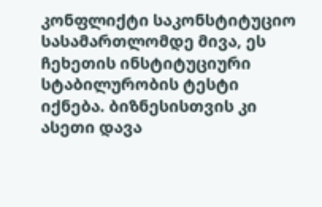კონფლიქტი საკონსტიტუციო სასამართლომდე მივა, ეს ჩეხეთის ინსტიტუციური სტაბილურობის ტესტი იქნება. ბიზნესისთვის კი ასეთი დავა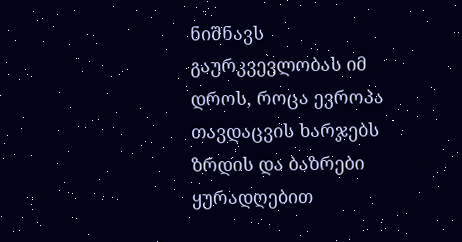ნიშნავს გაურკვევლობას იმ დროს, როცა ევროპა თავდაცვის ხარჯებს ზრდის და ბაზრები ყურადღებით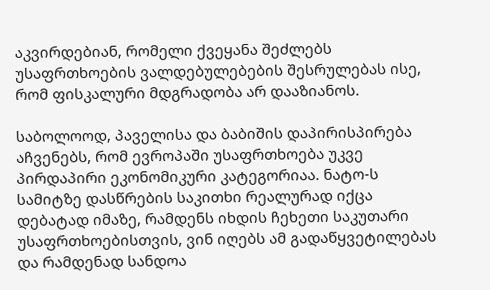აკვირდებიან, რომელი ქვეყანა შეძლებს უსაფრთხოების ვალდებულებების შესრულებას ისე, რომ ფისკალური მდგრადობა არ დააზიანოს.

საბოლოოდ, პაველისა და ბაბიშის დაპირისპირება აჩვენებს, რომ ევროპაში უსაფრთხოება უკვე პირდაპირი ეკონომიკური კატეგორიაა. ნატო-ს სამიტზე დასწრების საკითხი რეალურად იქცა დებატად იმაზე, რამდენს იხდის ჩეხეთი საკუთარი უსაფრთხოებისთვის, ვინ იღებს ამ გადაწყვეტილებას და რამდენად სანდოა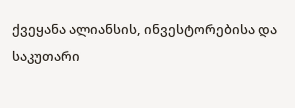ქვეყანა ალიანსის, ინვესტორებისა და საკუთარი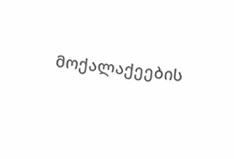მოქალაქეების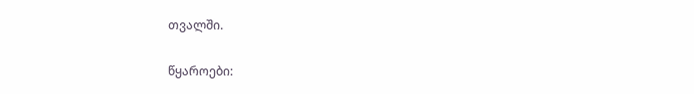თვალში.

წყაროები: